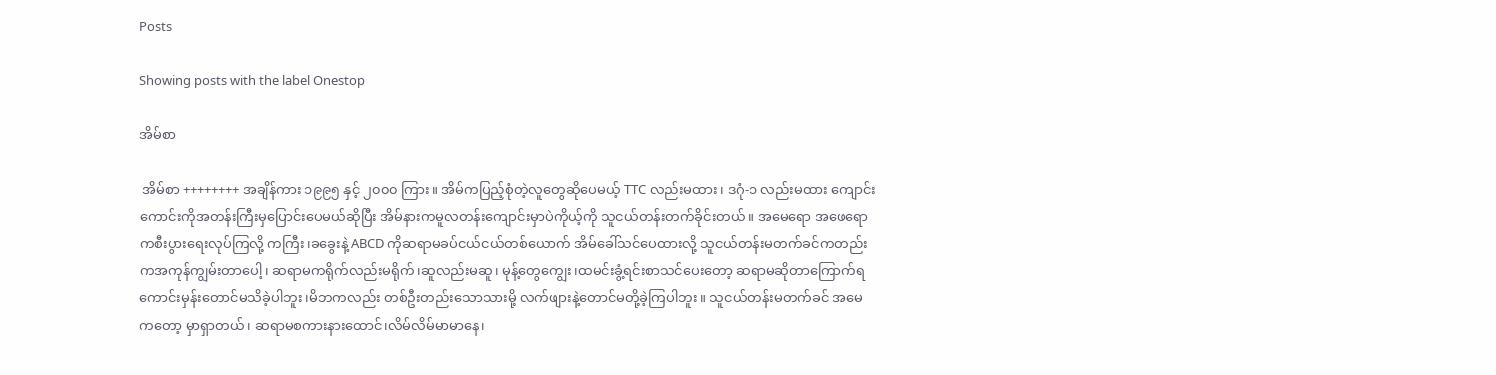Posts

Showing posts with the label Onestop

အိမ်စာ

 အိမ်စာ ++++++++ အချိန်ကား ၁၉၉၅ နှင့် ၂၀၀၀ ကြား။ အိမ်ကပြည့်စုံတဲ့လူတွေဆိုပေမယ့် TTC လည်းမထား၊ ဒဂုံ-၁ လည်းမထား ကျောင်းကောင်းကိုအတန်းကြီးမှပြောင်းပေမယ်ဆိုပြီး အိမ်နားကမူလတန်းကျောင်းမှာပဲကိုယ့်ကို သူငယ်တန်းတက်ခိုင်းတယ်။ အမေရော အဖေရောကစီးပွားရေးလုပ်ကြလို့ ကကြီး၊ခခွေးနဲ့ ABCD ကိုဆရာမခပ်ငယ်ငယ်တစ်ယောက် အိမ်ခေါ်သင်ပေထားလို့ သူငယ်တန်းမတက်ခင်ကတည်းကအကုန်ကျွမ်းတာပေါ့၊ ဆရာမကရိုက်လည်းမရိုက်၊ဆူလည်းမဆူ၊ မုန့်တွေကျွေး၊ထမင်းခွံ့ရင်းစာသင်ပေးတော့ ဆရာမဆိုတာကြောက်ရကောင်းမှန်းတောင်မသိခဲ့ပါဘူး၊မိဘကလည်း တစ်ဦးတည်းသောသားမို့ လက်ဖျားနဲ့တောင်မတို့ခဲ့ကြပါဘူး။ သူငယ်တန်းမတက်ခင် အမေကတော့ မှာရှာတယ်၊ ဆရာမစကားနားထောင်၊လိမ်လိမ်မာမာနေ၊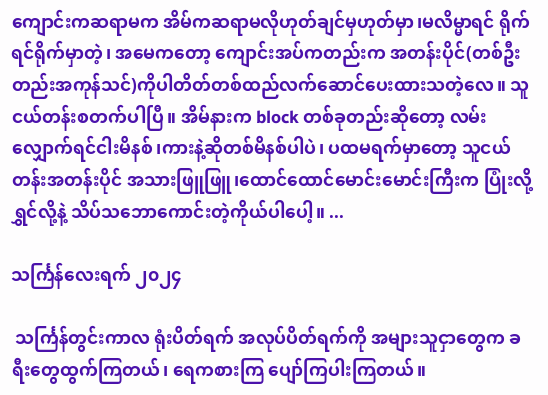ကျောင်းကဆရာမက အိမ်ကဆရာမလိုဟုတ်ချင်မှဟုတ်မှာ၊မလိမ္မာရင် ရိုက်ရင်ရိုက်မှာတဲ့၊ အမေကတော့ ကျောင်းအပ်ကတည်းက အတန်းပိုင်(တစ်ဦးတည်းအကုန်သင်)ကိုပါတိတ်တစ်ထည်လက်ဆောင်ပေးထားသတဲ့လေ။ သူငယ်တန်းစတက်ပါပြီ။ အိမ်နားက block တစ်ခုတည်းဆိုတော့ လမ်းလျှောက်ရင်ငါးမိနစ်၊ကားနဲ့ဆိုတစ်မိနစ်ပါပဲ၊ ပထမရက်မှာတော့ သူငယ်တန်းအတန်းပိုင် အသားဖြူဖြူ၊ထောင်ထောင်မောင်းမောင်းကြီးက ပြုံးလို့ရွှင်လို့နဲ့ သိပ်သဘောကောင်းတဲ့ကိုယ်ပါပေါ့။ ...

သင်္ကြန်လေးရက် ၂၀၂၄

 သင်္ကြန်တွင်းကာလ ရုံးပိတ်ရက် အလုပ်ပိတ်ရက်ကို အများသူငှာတွေက ခရီးတွေထွက်ကြတယ်၊ ရေကစားကြ ပျော်ကြပါးကြတယ်။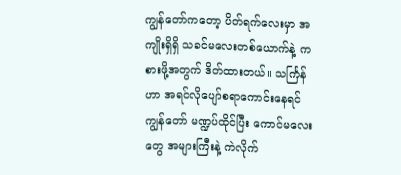ကျွန်တော်ကတော့ ပိတ်ရက်လေးမှာ အကျိုးရှိရှိ သခင်မလေးတစ်ယောက်နဲ့ ကစားဖို့အတွက် ဒိတ်ထားတယ်။ သင်္ကြန်ဟာ အရင်‌လိုပျော်စရာကောင်းနေရင် ကျွန်တော် မဏ္ဍပ်ထိုင်ပြီး ကောင်မလေးတွေ အများကြီးနဲ့ ကဲလိုက်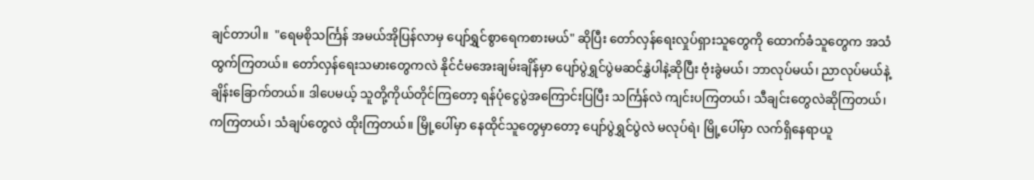ချင်တာပါ။  "ရေမစိုသင်္ကြန် အမယ်အိုပြန်လာမှ ပျော်ရွှင်စွာရေကစားမယ်" ဆိုပြီး တော်လှန်ရေးလှုပ်ရှားသူတွေကို ထောက်ခံသူတွေက အသံထွက်ကြတယ်။ တော်လှန်ရေးသမားတွေကလဲ နိုင်ငံမအေးချမ်းချိန်မှာ ပျော်ပွဲရွှင်ပွဲမဆင်နွှဲပါနဲ့ဆိုပြီး ဗုံးခွဲမယ်၊ ဘာလုပ်မယ်၊ ညာလုပ်မယ်နဲ့ ချိန်းခြောက်တယ်။ ဒါပေမယ့် သူတို့ကိုယ်တိုင်ကြတော့ ရန်ပုံငွေပွဲအကြောင်းပြပြီး သင်္ကြန်လဲ ကျင်းပကြတယ်၊ သီချင်းတွေလဲဆိုကြတယ်၊ ကကြတယ်၊ သံချပ်တွေလဲ ထိုးကြတယ်။ မြို့ပေါ်မှာ နေထိုင်သူတွေမှာတော့ ပျော်ပွဲရွှင်ပွဲလဲ မလုပ်ရဲ၊ မြို့ပေါ်မှာ လက်ရှိနေရာယူ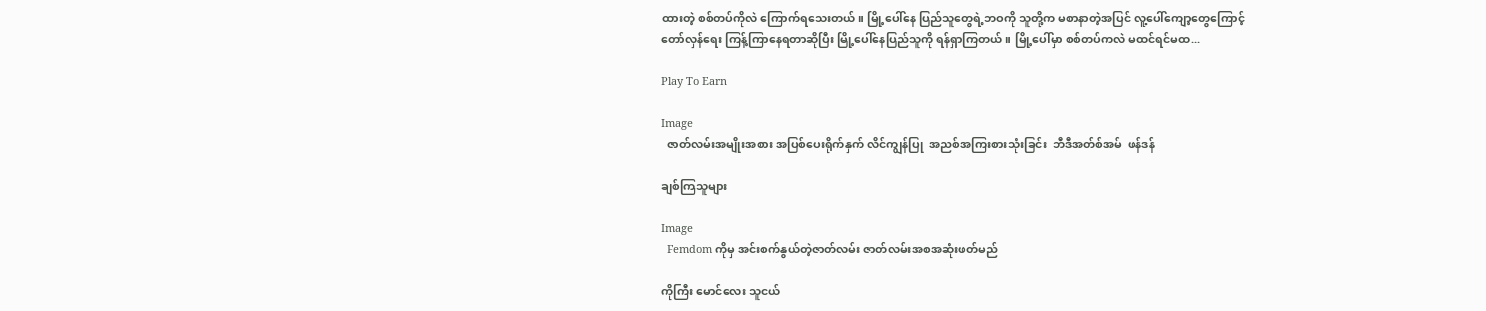ထားတဲ့ စစ်တပ်ကိုလဲ ကြောက်ရသေးတယ်။ မြို့ပေါ်နေ ပြည်သူတွေရဲ့ဘဝကို သူတို့က မစာနာတဲ့အပြင် လူ့ပေါ်ကျော့တွေကြောင့် တော်လှန်ရေး ကြန့်ကြာနေရတာဆိုပြီး မြို့ပေါ်နေပြည်သူကို ရန်ရှာကြတယ်။ မြို့ပေါ်မှာ စစ်တပ်ကလဲ မထင်ရင်မထ...

Play To Earn

Image
  ဇာတ်လမ်းအမျိုးအစား အပြစ်ပေးရိုက်နှက် လိင်ကျွန်ပြု  အညစ်အကြးစားသုံးခြင်း  ဘီဒီအတ်စ်အမ်  ဖန်ဒန်

ချစ်ကြသူများ

Image
  Femdom ကိုမှ အင်းစက်နွယ်တဲ့ဇာတ်လမ်း ဇာတ်လမ်းအစအဆုံးဖတ်မည်

ကိုကြီး မောင်လေး သူငယ်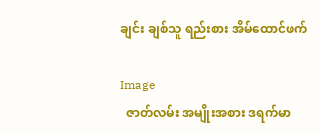ချင်း ချစ်သူ ရည်းစား အိမ်ထောင်ဖက်

Image
  ဇာတ်လမ်း အမျိုးအစား ဒရက်မာ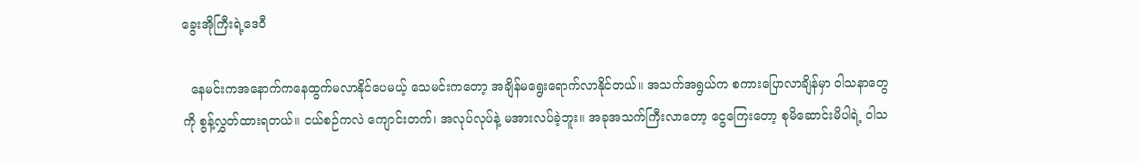ခွေးအိုကြီးရဲ့ဒေဝီ

  နေမင်းကအ‌နောက်ကနေထွက်မလာနိုင်ပေမယ့် သေမင်းကတော့ အချိန်မရွေးရောက်လာနိုင်တယ်။ အသက်အရွယ်က စကားပြောလာချိန်မှာ ဝါသနာတွေကို စွန့်လွှတ်ထားရတယ်။ ငယ်စဉ်ကလဲ ကျောင်းတက်၊ အလုပ်လုပ်နဲ့ မအားလပ်ခဲ့ဘူး။ အခုအသက်ကြီးလာတော့ ငွေကြေးတော့ စုမိဆောင်းမိပါရဲ့ ဝါသ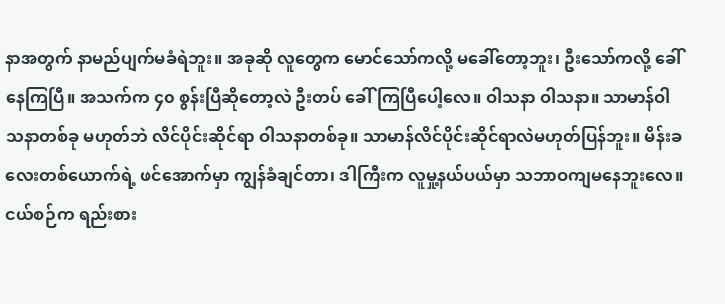နာအတွက် နာမည်ပျက်မခံရဲဘူး။ အခုဆို လူတွေက မောင်သော်ကလို့ မခေါ်တော့ဘူး၊ ဦးသော်ကလို့ ခေါ်နေကြပြီ။ အသက်က ၄၀ ‌စွန်းပြီဆိုတော့လဲ ဦးတပ် ခေါ်ကြပြီပေါ့လေ။ ဝါသနာ ဝါသနာ။ သာမာန်ဝါသနာတစ်ခု မဟုတ်ဘဲ လိင်ပိုင်းဆိုင်ရာ ဝါသနာတစ်ခု။ သာမာန်လိင်ပိုင်းဆိုင်ရာလဲမဟုတ်ပြန်ဘူး။ မိန်းခလေးတစ်ယောက်ရဲ့ ဖင်အောက်မှာ ကျွန်ခံချင်တာ၊ ဒါကြီးက လူမှု့နယ်ပယ်မှာ သဘာဝကျမနေဘူးလေ။ ငယ်စဉ်က ရည်းစား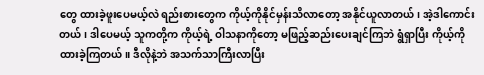တွေ ထားခဲ့ဖူးပေမယ့်လဲ ရည်းစားတွေက ကိုယ့်ကိုနိုင်မှန်းသိလာတော့ အနိုင်ယူလာတယ်၊ အဲ့ဒါကောင်းတယ်၊ ဒါပေမယ့် သူကတို့က ကိုယ့်ရဲ့ ဝါသနာကိုတော့ မဖြည့်ဆည်းပေးချင်ကြဘဲ ရွံရှာပြီး ကိုယ့်ကို ထားခဲ့ကြတယ်။ ဒီလိုနဲ့ဘဲ အသက်သာကြီးလာပြီး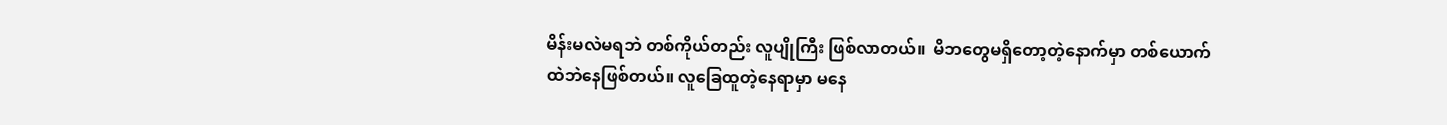မိန်းမလဲမရဘဲ တစ်ကိုယ်တည်း လူပျိုကြီး ဖြစ်လာတယ်။  မိဘတွေမရှိတော့တဲ့နောက်မှာ တစ်ယောက်ထဲဘဲနေဖြစ်တယ်။ လူခြေထူတဲ့နေရာမှာ မနေ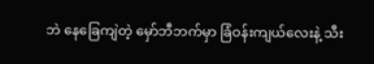ဘဲ နေခြေကျဲတဲ့ မှော်ဘီဘက်မှာ ခြံဝန်းကျယ်လေးနဲ့ သီး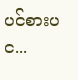ပင်စားပင...